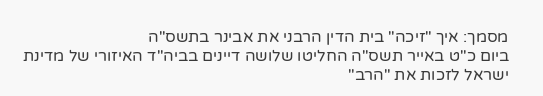מסמך: איך "זיכה" בית הדין הרבני את אבינר בתשס"ה
ביום כ"ט באייר תשס"ה החליטו שלושה דיינים בביה"ד האיזורי של מדינת ישראל לזכות את "הרב"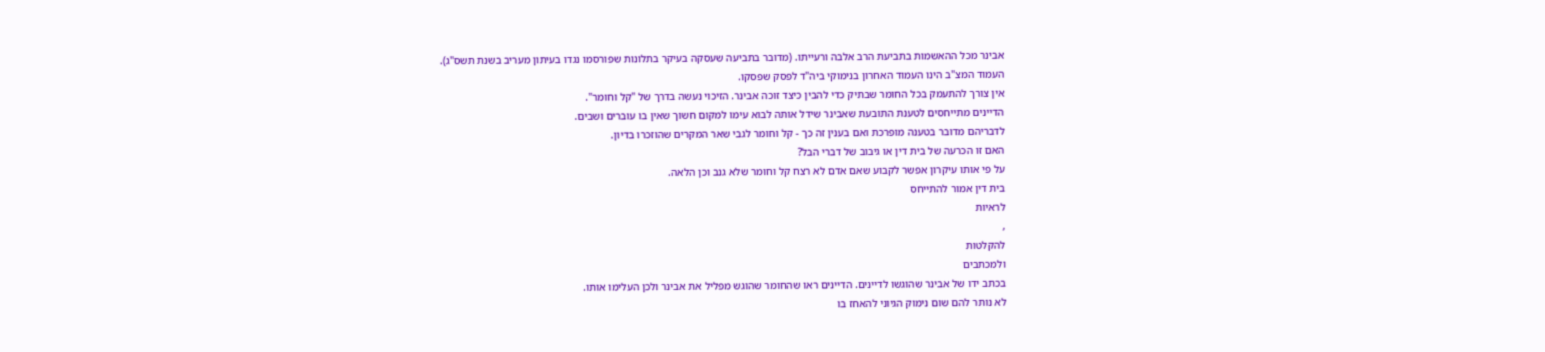אבינר מכל ההאשמות בתביעת הרב אלבה ורעייתו. (מדובר בתביעה שעסקה בעיקר בתלונות שפורסמו נגדו בעיתון מעריב בשנת תשס"ג).
העמוד המצ"ב הינו העמוד האחרון בנימוקי ביה"ד לפסק שפסקו.
אין צורך להתעמק בכל החומר שבתיק כדי להבין כיצד זוכה אבינר. הזיכוי נעשה בדרך של "קל וחומר".
הדיינים מתייחסים לטענת התובעת שאבינר שידל אותה לבוא עימו למקום חשוך שאין בו עוברים ושבים.
לדבריהם מדובר בטענה מופרכת ואם בענין זה כך - קל וחומר לגבי שאר המקרים שהוזכרו בדיון.
האם זו הכרעה של בית דין או גיבוב של דברי הבל?
על פי אותו עיקרון אפשר לקבוע שאם אדם לא רצח קל וחומר שלא גנב וכן הלאה.
בית דין אמור להתייחס
לראיות
,
להקלטות
ולמכתבים
בכתב ידו של אבינר שהוגשו לדיינים. הדיינים ראו שהחומר שהוגש מפליל את אבינר ולכן העלימו אותו.
לא נותר להם שום נימוק הגיוני להאחז בו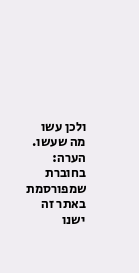ולכן עשו מה שעשו.
הערה:
בחוברת שמפורסמת
באתר זה ישנו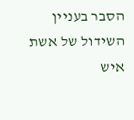הסבר בעניין השידול של אשת איש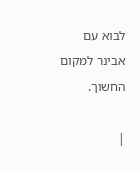לבוא עם אבינר למקום החשוך.

|